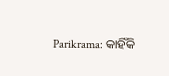Parikrama: କାହିଁକି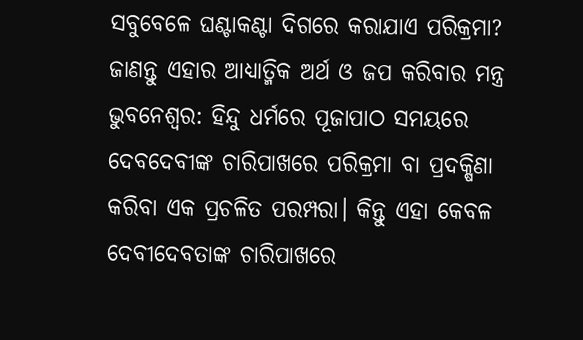ସବୁବେଳେ ଘଣ୍ଟାକଣ୍ଟା ଦିଗରେ କରାଯାଏ ପରିକ୍ରମା? ଜାଣନ୍ତୁ ଏହାର ଆଧ୍ୟାତ୍ମିକ ଅର୍ଥ ଓ ଜପ କରିବାର ମନ୍ତ୍ର
ଭୁବନେଶ୍ବର: ହିନ୍ଦୁ ଧର୍ମରେ ପୂଜାପାଠ ସମୟରେ ଦେବଦେବୀଙ୍କ ଚାରିପାଖରେ ପରିକ୍ରମା ବା ପ୍ରଦକ୍ଷିଣା କରିବା ଏକ ପ୍ରଚଳିତ ପରମ୍ପରା। କିନ୍ତୁ ଏହା କେବଳ ଦେବୀଦେବତାଙ୍କ ଚାରିପାଖରେ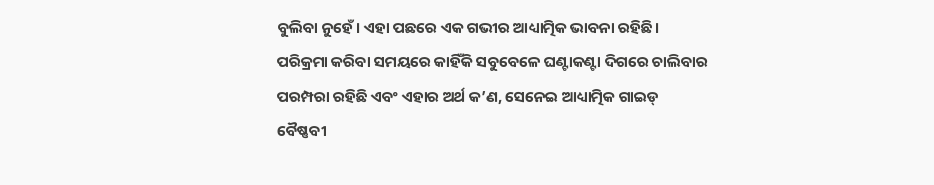ବୁଲିବା ନୁହେଁ। ଏହା ପଛରେ ଏକ ଗଭୀର ଆଧ୍ୟାତ୍ମିକ ଭାବନା ରହିଛି। ପରିକ୍ରମା କରିବା ସମୟରେ କାହିଁକି ସବୁବେଳେ ଘଣ୍ଟାକଣ୍ଟା ଦିଗରେ ଚାଲିବାର ପରମ୍ପରା ରହିଛି ଏବଂ ଏହାର ଅର୍ଥ କ’ଣ, ସେନେଇ ଆଧ୍ୟାତ୍ମିକ ଗାଇଡ୍ ବୈଷ୍ଣବୀ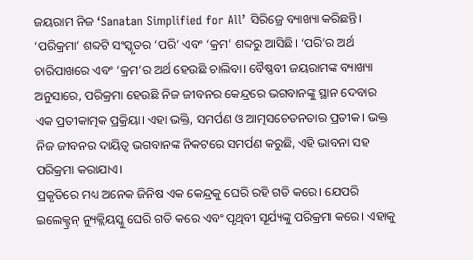ଜୟରାମ ନିଜ ‘Sanatan Simplified for All’ ସିରିଜ୍ରେ ବ୍ୟାଖ୍ୟା କରିଛନ୍ତି।
‘ପରିକ୍ରମା’ ଶବ୍ଦଟି ସଂସ୍କୃତର ‘ପରି’ ଏବଂ ‘କ୍ରମ’ ଶବ୍ଦରୁ ଆସିଛି। ‘ପରି’ର ଅର୍ଥ ଚାରିପାଖରେ ଏବଂ ‘କ୍ରମ’ର ଅର୍ଥ ହେଉଛି ଚାଲିବା। ବୈଷ୍ଣବୀ ଜୟରାମଙ୍କ ବ୍ୟାଖ୍ୟା ଅନୁସାରେ, ପରିକ୍ରମା ହେଉଛି ନିଜ ଜୀବନର କେନ୍ଦ୍ରରେ ଭଗବାନଙ୍କୁ ସ୍ଥାନ ଦେବାର ଏକ ପ୍ରତୀକାତ୍ମକ ପ୍ରକ୍ରିୟା। ଏହା ଭକ୍ତି, ସମର୍ପଣ ଓ ଆତ୍ମସଚେତନତାର ପ୍ରତୀକ। ଭକ୍ତ ନିଜ ଜୀବନର ଦାୟିତ୍ୱ ଭଗବାନଙ୍କ ନିକଟରେ ସମର୍ପଣ କରୁଛି, ଏହି ଭାବନା ସହ ପରିକ୍ରମା କରାଯାଏ।
ପ୍ରକୃତିରେ ମଧ୍ୟ ଅନେକ ଜିନିଷ ଏକ କେନ୍ଦ୍ରକୁ ଘେରି ରହି ଗତି କରେ। ଯେପରି ଇଲେକ୍ଟ୍ରନ୍ ନ୍ୟୁକ୍ଲିୟସ୍କୁ ଘେରି ଗତି କରେ ଏବଂ ପୃଥିବୀ ସୂର୍ଯ୍ୟଙ୍କୁ ପରିକ୍ରମା କରେ। ଏହାକୁ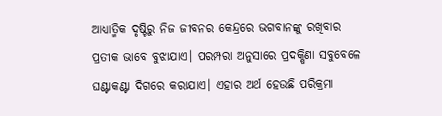ଆଧ୍ୟାତ୍ମିକ ଦୃଷ୍ଟିରୁ ନିଜ ଜୀବନର କେନ୍ଦ୍ରରେ ଭଗବାନଙ୍କୁ ରଖିବାର ପ୍ରତୀକ ଭାବେ ବୁଝାଯାଏ। ପରମ୍ପରା ଅନୁସାରେ ପ୍ରଦକ୍ଷିଣା ସବୁବେଳେ ଘଣ୍ଟାକଣ୍ଟା ଦିଗରେ କରାଯାଏ। ଏହାର ଅର୍ଥ ହେଉଛି ପରିକ୍ରମା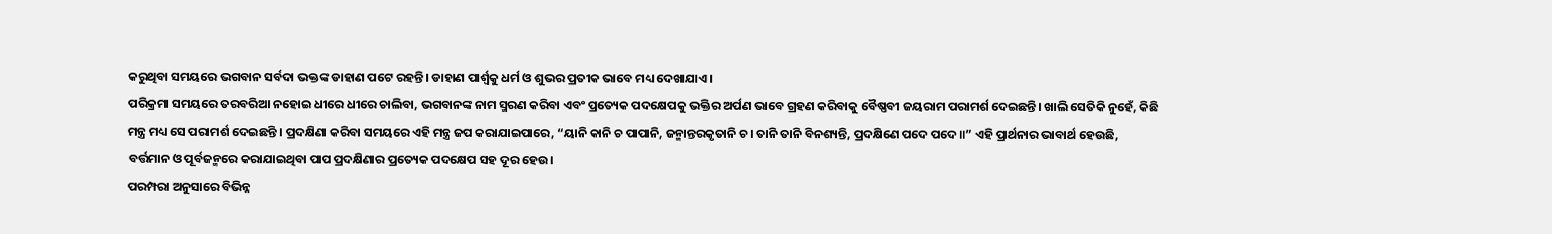କରୁଥିବା ସମୟରେ ଭଗବାନ ସର୍ବଦା ଭକ୍ତଙ୍କ ଡାହାଣ ପଟେ ରହନ୍ତି। ଡାହାଣ ପାର୍ଶ୍ୱକୁ ଧର୍ମ ଓ ଶୁଭର ପ୍ରତୀକ ଭାବେ ମଧ୍ୟ ଦେଖାଯାଏ।
ପରିକ୍ରମା ସମୟରେ ତରବରିଆ ନହୋଇ ଧୀରେ ଧୀରେ ଚାଲିବା, ଭଗବାନଙ୍କ ନାମ ସ୍ମରଣ କରିବା ଏବଂ ପ୍ରତ୍ୟେକ ପଦକ୍ଷେପକୁ ଭକ୍ତିର ଅର୍ପଣ ଭାବେ ଗ୍ରହଣ କରିବାକୁ ବୈଷ୍ଣବୀ ଜୟରାମ ପରାମର୍ଶ ଦେଇଛନ୍ତି। ଖାଲି ସେତିକି ନୁହେଁ, କିଛି ମନ୍ତ୍ର ମଧ୍ୟ ସେ ପରାମର୍ଶ ଦେଇଛନ୍ତି । ପ୍ରଦକ୍ଷିଣା କରିବା ସମୟରେ ଏହି ମନ୍ତ୍ର ଜପ କରାଯାଇପାରେ, “ୟାନି କାନି ଚ ପାପାନି, ଜନ୍ମାନ୍ତରକୃତାନି ଚ। ତାନି ତାନି ବିନଶ୍ୟନ୍ତି, ପ୍ରଦକ୍ଷିଣେ ପଦେ ପଦେ॥” ଏହି ପ୍ରାର୍ଥନାର ଭାବାର୍ଥ ହେଉଛି, ବର୍ତ୍ତମାନ ଓ ପୂର୍ବଜନ୍ମରେ କରାଯାଇଥିବା ପାପ ପ୍ରଦକ୍ଷିଣାର ପ୍ରତ୍ୟେକ ପଦକ୍ଷେପ ସହ ଦୂର ହେଉ।
ପରମ୍ପରା ଅନୁସାରେ ବିଭିନ୍ନ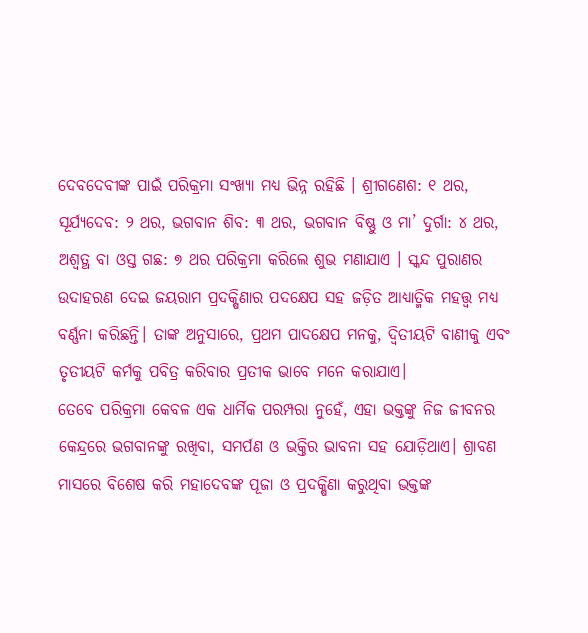ଦେବଦେବୀଙ୍କ ପାଇଁ ପରିକ୍ରମା ସଂଖ୍ୟା ମଧ୍ୟ ଭିନ୍ନ ରହିଛି । ଶ୍ରୀଗଣେଶ: ୧ ଥର, ସୂର୍ଯ୍ୟଦେବ: ୨ ଥର, ଭଗବାନ ଶିବ: ୩ ଥର, ଭଗବାନ ବିଷ୍ଣୁ ଓ ମା’ ଦୁର୍ଗା: ୪ ଥର, ଅଶ୍ୱତ୍ଥ ବା ଓସ୍ତ ଗଛ: ୭ ଥର ପରିକ୍ରମା କରିଲେ ଶୁଭ ମଣାଯାଏ । ସ୍କନ୍ଦ ପୁରାଣର ଉଦାହରଣ ଦେଇ ଜୟରାମ ପ୍ରଦକ୍ଷିଣାର ପଦକ୍ଷେପ ସହ ଜଡ଼ିତ ଆଧ୍ୟାତ୍ମିକ ମହତ୍ତ୍ୱ ମଧ୍ୟ ବର୍ଣ୍ଣନା କରିଛନ୍ତି। ତାଙ୍କ ଅନୁସାରେ, ପ୍ରଥମ ପାଦକ୍ଷେପ ମନକୁ, ଦ୍ୱିତୀୟଟି ବାଣୀକୁ ଏବଂ ତୃତୀୟଟି କର୍ମକୁ ପବିତ୍ର କରିବାର ପ୍ରତୀକ ଭାବେ ମନେ କରାଯାଏ।
ତେବେ ପରିକ୍ରମା କେବଳ ଏକ ଧାର୍ମିକ ପରମ୍ପରା ନୁହେଁ, ଏହା ଭକ୍ତଙ୍କୁ ନିଜ ଜୀବନର କେନ୍ଦ୍ରରେ ଭଗବାନଙ୍କୁ ରଖିବା, ସମର୍ପଣ ଓ ଭକ୍ତିର ଭାବନା ସହ ଯୋଡ଼ିଥାଏ। ଶ୍ରାବଣ ମାସରେ ବିଶେଷ କରି ମହାଦେବଙ୍କ ପୂଜା ଓ ପ୍ରଦକ୍ଷିଣା କରୁଥିବା ଭକ୍ତଙ୍କ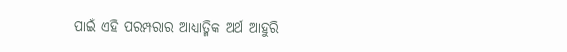ପାଇଁ ଏହି ପରମ୍ପରାର ଆଧ୍ୟାତ୍ମିକ ଅର୍ଥ ଆହୁରି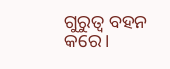ଗୁରୁତ୍ୱ ବହନ କରେ।